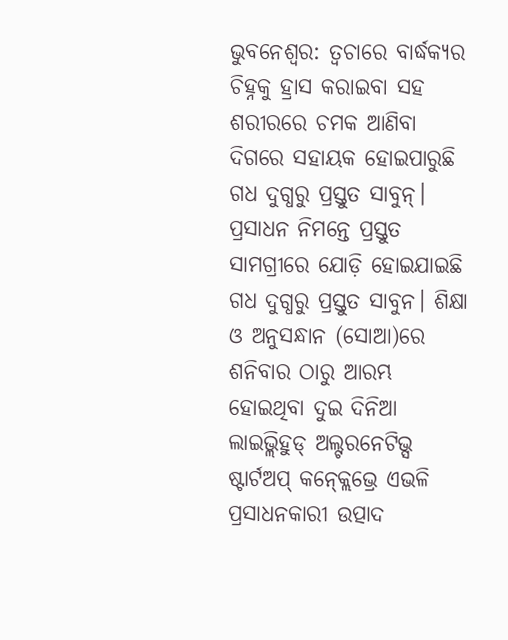ଭୁବନେଶ୍ୱର: ତ୍ୱଚାରେ ବାର୍ଦ୍ଧକ୍ୟର ଚିହ୍ନକୁ ହ୍ରାସ କରାଇବା ସହ ଶରୀରରେ ଚମକ ଆଣିବା ଦିଗରେ ସହାୟକ ହୋଇପାରୁଛି ଗଧ ଦୁଗ୍ଧରୁ ପ୍ରସ୍ତୁତ ସାବୁନ୍। ପ୍ରସାଧନ ନିମନ୍ତେ ପ୍ରସ୍ତୁତ ସାମଗ୍ରୀରେ ଯୋଡ଼ି ହୋଇଯାଇଛି ଗଧ ଦୁଗ୍ଧରୁ ପ୍ରସ୍ତୁତ ସାବୁନ। ଶିକ୍ଷା ଓ ଅନୁସନ୍ଧାନ (ସୋଆ)ରେ ଶନିବାର ଠାରୁ ଆରମ୍ଭ ହୋଇଥିବା ଦୁଇ ଦିନିଆ ଲାଇଭ୍ଲିହୁଡ୍ ଅଲ୍ଟରନେଟିଭ୍ସ ଷ୍ଟାର୍ଟଅପ୍ କନ୍କ୍ଲେଭ୍ରେ ଏଭଳି ପ୍ରସାଧନକାରୀ ଉତ୍ପାଦ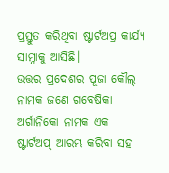ପ୍ରସ୍ତୁତ କରିଥିବା ଷ୍ଟାର୍ଟଅପ୍ର କାର୍ଯ୍ୟ ସାମ୍ନାକୁ ଆସିଛି।
ଉତ୍ତର ପ୍ରଦେଶର ପୂଜା କୌଲ୍ ନାମକ ଜଣେ ଗବେଷିକା ଅର୍ଗାନିକୋ ନାମକ ଏକ ଷ୍ଟାର୍ଟଅପ୍ ଆରମ୍ଭ କରିବା ସହ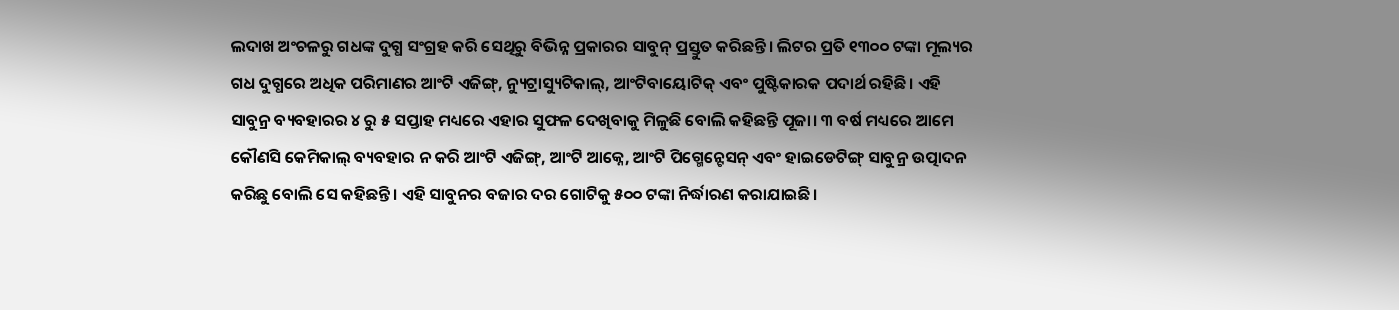ଲଦାଖ ଅଂଚଳରୁ ଗଧଙ୍କ ଦୁଗ୍ଧ ସଂଗ୍ରହ କରି ସେଥିରୁ ବିଭିନ୍ନ ପ୍ରକାରର ସାବୁନ୍ ପ୍ରସ୍ତୁତ କରିଛନ୍ତି। ଲିଟର ପ୍ରତି ୧୩୦୦ ଟଙ୍କା ମୂଲ୍ୟର ଗଧ ଦୁଗ୍ଧରେ ଅଧିକ ପରିମାଣର ଆଂଟି ଏଜିଙ୍ଗ୍, ନ୍ୟୁଟ୍ରାସ୍ୟୁଟିକାଲ୍, ଆଂଟିବାୟୋଟିକ୍ ଏବଂ ପୁଷ୍ଟିକାରକ ପଦାର୍ଥ ରହିଛି। ଏହି ସାବୁନ୍ର ବ୍ୟବହାରର ୪ ରୁ ୫ ସପ୍ତାହ ମଧ୍ୟରେ ଏହାର ସୁଫଳ ଦେଖିବାକୁ ମିଳୁଛି ବୋଲି କହିଛନ୍ତି ପୂଜା। ୩ ବର୍ଷ ମଧ୍ୟରେ ଆମେ କୌଣସି କେମିକାଲ୍ ବ୍ୟବହାର ନ କରି ଆଂଟି ଏଜିଙ୍ଗ୍, ଆଂଟି ଆକ୍ନେ, ଆଂଟି ପିଗ୍ମେନ୍ଟେସନ୍ ଏବଂ ହାଇଡେଟିଙ୍ଗ୍ ସାବୁନ୍ର ଉତ୍ପାଦନ କରିଛୁ ବୋଲି ସେ କହିଛନ୍ତି। ଏହି ସାବୁନର ବଜାର ଦର ଗୋଟିକୁ ୫୦୦ ଟଙ୍କା ନିର୍ଦ୍ଧାରଣ କରାଯାଇଛି।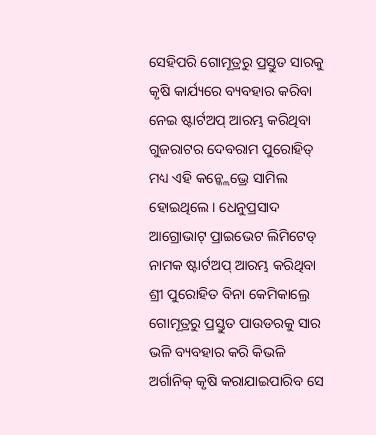ସେହିପରି ଗୋମୂତ୍ରରୁ ପ୍ରସ୍ତୁତ ସାରକୁ କୃଷି କାର୍ଯ୍ୟରେ ବ୍ୟବହାର କରିବା ନେଇ ଷ୍ଟାର୍ଟଅପ୍ ଆରମ୍ଭ କରିଥିବା ଗୁଜରାଟର ଦେବରାମ ପୁରୋହିତ୍ ମଧ୍ୟ ଏହି କନ୍କ୍ଲେଭ୍ରେ ସାମିଲ ହୋଇଥିଲେ। ଧେନୁପ୍ରସାଦ ଆଗ୍ରୋଭାଟ୍ ପ୍ରାଇଭେଟ ଲିମିଟେଡ୍ ନାମକ ଷ୍ଟାର୍ଟଅପ୍ ଆରମ୍ଭ କରିଥିବା ଶ୍ରୀ ପୁରୋହିତ ବିନା କେମିକାଲ୍ରେ ଗୋମୂତ୍ରରୁ ପ୍ରସ୍ତୁତ ପାଉଡରକୁ ସାର ଭଳି ବ୍ୟବହାର କରି କିଭଳି ଅର୍ଗାନିକ୍ କୃଷି କରାଯାଇପାରିବ ସେ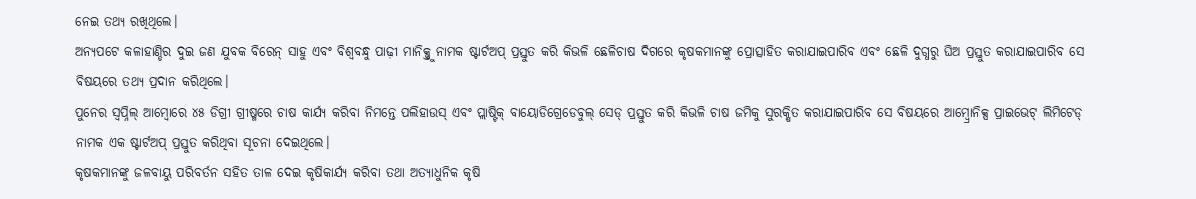ନେଇ ତଥ୍ୟ ରଖିଥିଲେ।
ଅନ୍ୟପଟେ କଳାହାଣ୍ଡିର ଦୁଇ ଜଣ ଯୁବକ ବିରେନ୍ ସାହୁ ଏବଂ ବିଶ୍ୱବନ୍ଧୁ ପାଢ଼ୀ ମାନିକ୍ସ୍ତୁ ନାମକ ଷ୍ଟାର୍ଟଅପ୍ ପ୍ରସ୍ତୁତ କରି କିଭଳି ଛେଳିଚାଷ ଦିଗରେ କୃଷକମାନଙ୍କୁ ପ୍ରୋତ୍ସାହିତ କରାଯାଇପାରିବ ଏବଂ ଛେଳି ଦୁଗ୍ଧରୁ ଘିଅ ପ୍ରସ୍ତୁତ କରାଯାଇପାରିବ ସେ ବିଷୟରେ ତଥ୍ୟ ପ୍ରଦାନ କରିଥିଲେ।
ପୁନେର ସ୍ୱପ୍ନିଲ୍ ଆମ୍ବୋରେ ୪୫ ଡିଗ୍ରୀ ଗ୍ରୀଷ୍ମରେ ଚାଷ କାର୍ଯ୍ୟ କରିବା ନିମନ୍ତେ ପଲିହାଉସ୍ ଏବଂ ପ୍ଲାଷ୍ଟିକ୍ ବାୟୋଡିଗ୍ରେଡେବୁଲ୍ ସେଡ୍ ପ୍ରସ୍ତୁତ କରି କିଭଳି ଚାଷ ଜମିକୁ ସୁରକ୍ଷିତ କରାଯାଇପାରିବ ସେ ବିଷୟରେ ଆମ୍ବ୍ରୋନିକ୍ସ ପ୍ରାଇଭେଟ୍ ଲିମିଟେଡ୍ ନାମକ ଏକ ଷ୍ଟାର୍ଟଅପ୍ ପ୍ରସ୍ତୁତ କରିଥିବା ସୂଚନା ଦେଇଥିଲେ।
କୃଷକମାନଙ୍କୁ ଜଳବାୟୁ ପରିବର୍ତନ ସହିତ ତାଳ ଦେଇ କୃଷିକାର୍ଯ୍ୟ କରିବା ତଥା ଅତ୍ୟାଧୁନିକ କୃଷି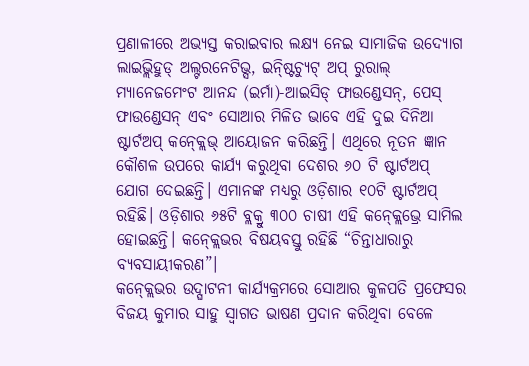ପ୍ରଣାଳୀରେ ଅଭ୍ୟସ୍ତ କରାଇବାର ଲକ୍ଷ୍ୟ ନେଇ ସାମାଜିକ ଉଦ୍ୟୋଗ ଲାଇଭ୍ଲିହୁଡ୍ ଅଲ୍ଟରନେଟିଭ୍ସ, ଇନ୍ଷ୍ଟିଚ୍ୟୁଟ୍ ଅପ୍ ରୁରାଲ୍ ମ୍ୟାନେଜମେଂଟ ଆନନ୍ଦ (ଇର୍ମା)-ଆଇସିଡ୍ ଫାଉଣ୍ଡେସନ୍, ପେସ୍ ଫାଉଣ୍ଡେସନ୍ ଏବଂ ସୋଆର ମିଳିତ ଭାବେ ଏହି ଦୁଇ ଦିନିଆ ଷ୍ଟାର୍ଟଅପ୍ କନ୍କ୍ଲେଭ୍ ଆୟୋଜନ କରିଛନ୍ତି। ଏଥିରେ ନୂତନ ଜ୍ଞାନ କୌଶଳ ଉପରେ କାର୍ଯ୍ୟ କରୁଥିବା ଦେଶର ୬୦ ଟି ଷ୍ଟାର୍ଟଅପ୍ ଯୋଗ ଦେଇଛନ୍ତି। ଏମାନଙ୍କ ମଧ୍ୟରୁ ଓଡ଼ିଶାର ୧୦ଟି ଷ୍ଟାର୍ଟଅପ୍ ରହିଛି। ଓଡ଼ିଶାର ୬୫ଟି ବ୍ଲକ୍ରୁ ୩୦୦ ଚାଷୀ ଏହି କନ୍କ୍ଲେଭ୍ରେ ସାମିଲ ହୋଇଛନ୍ତି। କନ୍କ୍ଲେଭର ବିଷୟବସ୍ତୁ ରହିଛି “ଚିନ୍ତାଧାରାରୁ ବ୍ୟବସାୟୀକରଣ”।
କନ୍କ୍ଲେଭର ଉଦ୍ଘାଟନୀ କାର୍ଯ୍ୟକ୍ରମରେ ସୋଆର କୁଳପତି ପ୍ରଫେସର ବିଜୟ କୁମାର ସାହୁ ସ୍ୱାଗତ ଭାଷଣ ପ୍ରଦାନ କରିଥିବା ବେଳେ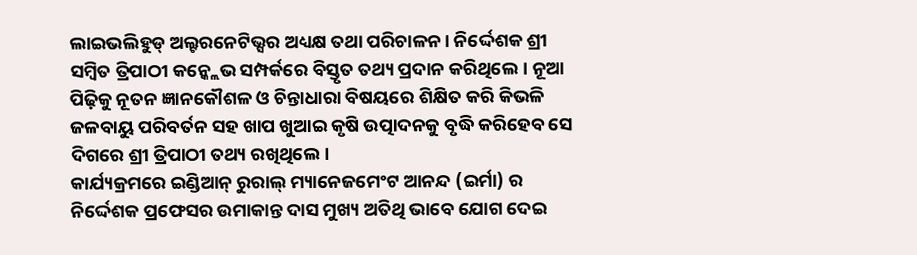ଲାଇଭଲିହୁଡ୍ ଅଲ୍ଟରନେଟିଭ୍ସର ଅଧ୍ୟକ୍ଷ ତଥା ପରିଚାଳନ। ନିର୍ଦ୍ଦେଶକ ଶ୍ରୀ ସମ୍ବିତ ତ୍ରିପାଠୀ କନ୍କ୍ଲେଭ ସମ୍ପର୍କରେ ବିସ୍ତୃତ ତଥ୍ୟ ପ୍ରଦାନ କରିଥିଲେ। ନୂଆ ପିଢ଼ିକୁ ନୂତନ ଜ୍ଞାନକୌଶଳ ଓ ଚିନ୍ତାଧାରା ବିଷୟରେ ଶିକ୍ଷିତ କରି କିଭଳି ଜଳବାୟୁ ପରିବର୍ତନ ସହ ଖାପ ଖୁଆଇ କୃଷି ଉତ୍ପାଦନକୁ ବୃଦ୍ଧି କରିହେବ ସେ ଦିଗରେ ଶ୍ରୀ ତ୍ରିପାଠୀ ତଥ୍ୟ ରଖିଥିଲେ।
କାର୍ଯ୍ୟକ୍ରମରେ ଇଣ୍ଡିଆନ୍ ରୁରାଲ୍ ମ୍ୟାନେଜମେଂଟ ଆନନ୍ଦ (ଇର୍ମା) ର ନିର୍ଦ୍ଦେଶକ ପ୍ରଫେସର ଉମାକାନ୍ତ ଦାସ ମୁଖ୍ୟ ଅତିଥି ଭାବେ ଯୋଗ ଦେଇ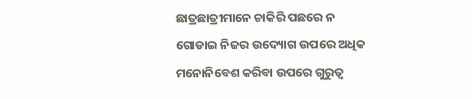ଛାତ୍ରଛାତ୍ରୀମାନେ ଚାକିରି ପଛରେ ନ ଗୋଡାଇ ନିଜର ଉଦ୍ୟୋଗ ଉପରେ ଅଧିକ ମନୋନିବେଶ କରିବା ଉପରେ ଗୁରୁତ୍ୱ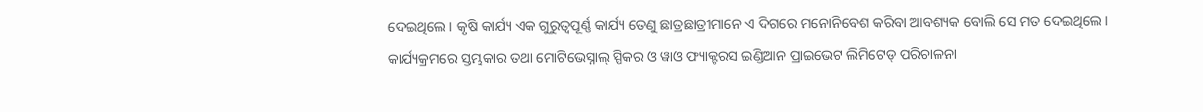ଦେଇଥିଲେ। କୃଷି କାର୍ଯ୍ୟ ଏକ ଗୁରୁତ୍ୱପୂର୍ଣ୍ଣ କାର୍ଯ୍ୟ ତେଣୁ ଛାତ୍ରଛାତ୍ରୀମାନେ ଏ ଦିଗରେ ମନୋନିବେଶ କରିବା ଆବଶ୍ୟକ ବୋଲି ସେ ମତ ଦେଇଥିଲେ।
କାର୍ଯ୍ୟକ୍ରମରେ ସ୍ତମ୍ଭକାର ତଥା ମୋଟିଭେସ୍ନାଲ୍ ସ୍ପିକର ଓ ୱାଓ ଫ୍ୟାକ୍ଟରସ ଇଣ୍ଡିଆନ ପ୍ରାଇଭେଟ ଲିମିଟେଡ୍ ପରିଚାଳନା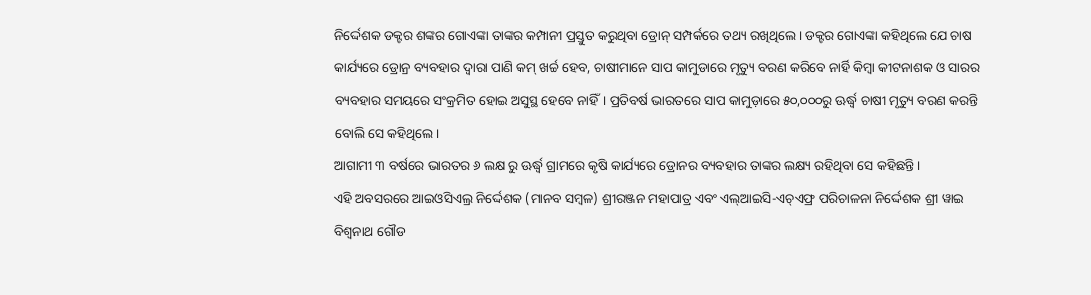ନିର୍ଦ୍ଦେଶକ ଡକ୍ଟର ଶଙ୍କର ଗୋଏଙ୍କା ତାଙ୍କର କମ୍ପାନୀ ପ୍ରସ୍ତୁତ କରୁଥିବା ଡ୍ରୋନ୍ ସମ୍ପର୍କରେ ତଥ୍ୟ ରଖିଥିଲେ। ଡକ୍ଟର ଗୋଏଙ୍କା କହିଥିଲେ ଯେ ଚାଷ କାର୍ଯ୍ୟରେ ଡ୍ରୋନ୍ର ବ୍ୟବହାର ଦ୍ୱାରା ପାଣି କମ୍ ଖର୍ଚ୍ଚ ହେବ, ଚାଷୀମାନେ ସାପ କାମୁଡାରେ ମୃତ୍ୟୁ ବରଣ କରିବେ ନାର୍ହି କିମ୍ବା କୀଟନାଶକ ଓ ସାରର ବ୍ୟବହାର ସମୟରେ ସଂକ୍ରମିତ ହୋଇ ଅସୁସ୍ଥ ହେବେ ନାହିଁ। ପ୍ରତିବର୍ଷ ଭାରତରେ ସାପ କାମୁଡ଼ାରେ ୫୦,୦୦୦ରୁ ଊର୍ଦ୍ଧ୍ୱ ଚାଷୀ ମୃତ୍ୟୁ ବରଣ କରନ୍ତି ବୋଲି ସେ କହିଥିଲେ।
ଆଗାମୀ ୩ ବର୍ଷରେ ଭାରତର ୬ ଲକ୍ଷ ରୁ ଊର୍ଦ୍ଧ୍ୱ ଗ୍ରାମରେ କୃଷି କାର୍ଯ୍ୟରେ ଡ୍ରୋନର ବ୍ୟବହାର ତାଙ୍କର ଲକ୍ଷ୍ୟ ରହିଥିବା ସେ କହିଛନ୍ତି।
ଏହି ଅବସରରେ ଆଇଓସିଏଲ୍ର ନିର୍ଦ୍ଦେଶକ (ମାନବ ସମ୍ବଳ) ଶ୍ରୀରଞ୍ଜନ ମହାପାତ୍ର ଏବଂ ଏଲ୍ଆଇସି-ଏଚ୍ଏଫ୍ର ପରିଚାଳନା ନିର୍ଦ୍ଦେଶକ ଶ୍ରୀ ୱାଇ ବିଶ୍ୱନାଥ ଗୌଡ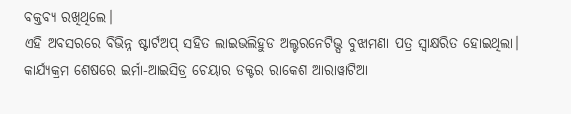ବକ୍ତବ୍ୟ ରଖିଥିଲେ।
ଏହି ଅବସରରେ ବିଭିନ୍ନ ଷ୍ଟାର୍ଟଅପ୍ ସହିତ ଲାଇଭଲିହୁଡ ଅଲ୍ଟରନେଟିଭ୍ସ ବୁଝାମଣା ପତ୍ର ସ୍ୱାକ୍ଷରିତ ହୋଇଥିଲା।
କାର୍ଯ୍ୟକ୍ରମ ଶେଷରେ ଇର୍ମା-ଆଇସିଡ୍ର ଚେୟାର ଡକ୍ଟର ରାକେଶ ଆରାୱାଟିଆ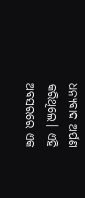ଧନ୍ୟବାଦ ଅର୍ପଣ କରିଥିଲେ। ଏହି ଅବସରରେ ଏକ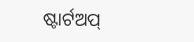ଷ୍ଟାର୍ଟଅପ୍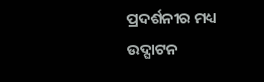ପ୍ରଦର୍ଶନୀର ମଧ୍ୟ ଉଦ୍ଘାଟନ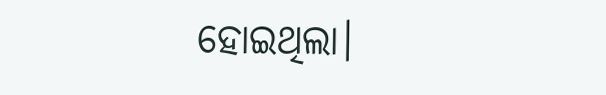ହୋଇଥିଲା।